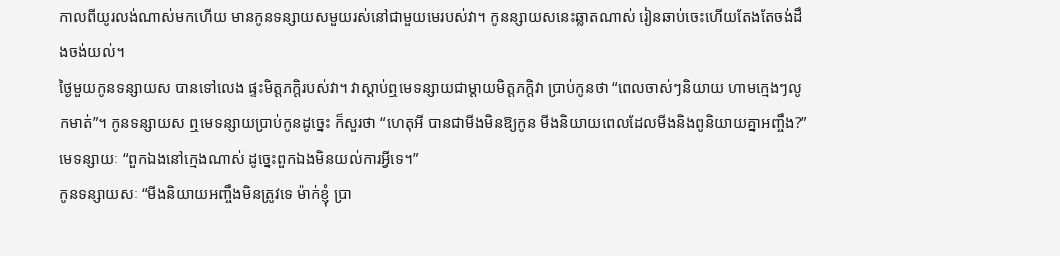កាលពីយូរលង់ណាស់មកហើយ មានកូនទន្សាយសមួយរស់នៅជាមួយមេរបស់វា។ កូនន្សាយសនេះឆ្លាតណាស់ រៀនឆាប់ចេះហើយតែងតែចង់ដឹងចង់យល់។
ថ្ងៃមួយកូនទន្សាយស បានទៅលេង ផ្ទះមិត្តភក្តិរបស់វា។ វាស្តាប់ឮមេទន្សាយជាម្តាយមិត្តភក្តិវា ប្រាប់កូនថា “ពេលចាស់ៗនិយាយ ហាមក្មេងៗលូកមាត់”។ កូនទន្សាយស ឮមេទន្សាយប្រាប់កូនដូច្នេះ ក៏សួរថា “ហេតុអី បានជាមីងមិនឱ្យកូន មីងនិយាយពេលដែលមីងនិងពូនិយាយគ្នាអញ្ចឹង?”
មេទន្សាយៈ “ពួកឯងនៅក្មេងណាស់ ដូច្នេះពួកឯងមិនយល់ការអ្វីទេ។”
កូនទន្សាយសៈ “មីងនិយាយអញ្ចឹងមិនត្រូវទេ ម៉ាក់ខ្ញុំ ប្រា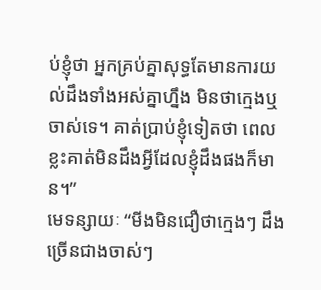ប់ខ្ញុំថា អ្នកគ្រប់គ្នាសុទ្ធតែមានការយល់ដឹងទាំងអស់គ្នាហ្នឹង មិនថាក្មេងឬចាស់ទេ។ គាត់ប្រាប់ខ្ញុំទៀតថា ពេលខ្លះគាត់មិនដឹងអ្វីដែលខ្ញុំដឹងផងក៏មាន។”
មេទន្សាយៈ “មីងមិនជឿថាក្មេងៗ ដឹងច្រើនជាងចាស់ៗ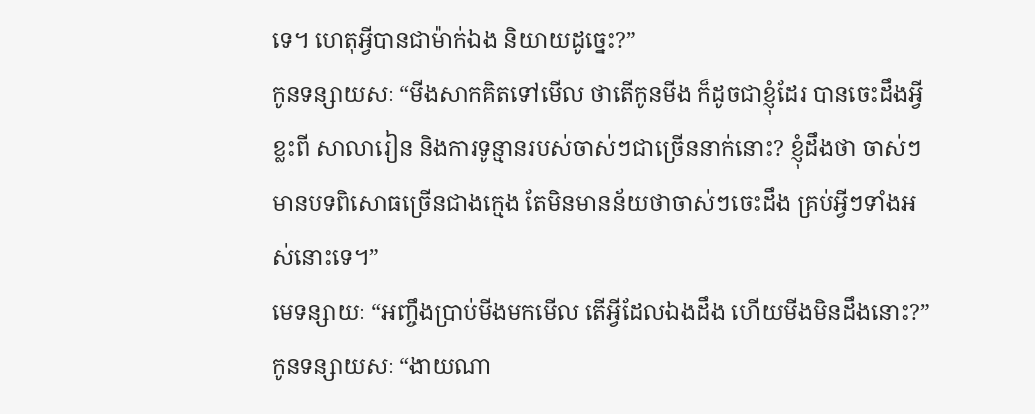ទេ។ ហេតុអ្វីបានជាម៉ាក់ឯង និយាយដូច្នេះ?”
កូនទន្សាយសៈ “មីងសាកគិតទៅមើល ថាតើកូនមីង ក៏ដូចជាខ្ញុំដែរ បានចេះដឹងអ្វីខ្លះពី សាលារៀន និងការទូន្មានរបស់ចាស់ៗជាច្រើននាក់នោះ? ខ្ញុំដឹងថា ចាស់ៗមានបទពិសោធច្រើនជាងក្មេង តែមិនមានន័យថាចាស់ៗចេះដឹង គ្រប់អ្វីៗទាំងអស់នោះទេ។”
មេទន្សាយៈ “អញ្ចឹងប្រាប់មីងមកមើល តើអ្វីដែលឯងដឹង ហើយមីងមិនដឹងនោះ?”
កូនទន្សាយសៈ “ងាយណា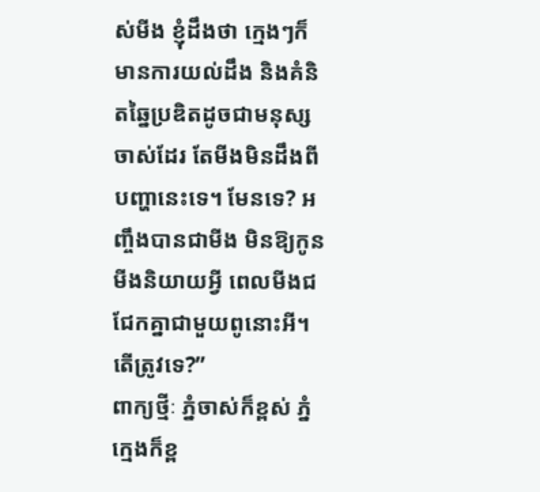ស់មីង ខ្ញុំដឹងថា ក្មេងៗក៏មានការយល់ដឹង និងគំនិតឆ្នៃប្រឌិតដូចជាមនុស្សចាស់ដែរ តែមីងមិនដឹងពីបញ្ហានេះទេ។ មែនទេ? អញ្ចឹងបានជាមីង មិនឱ្យកូនមីងនិយាយអ្វី ពេលមីងជជែកគ្នាជាមួយពូនោះអី។ តើត្រូវទេ?”
ពាក្យថ្មីៈ ភ្នំចាស់ក៏ខ្ពស់ ភ្នំក្មេងក៏ខ្ព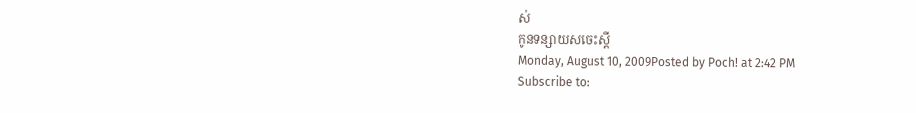ស់
កូនទន្សាយសចេះស្តី
Monday, August 10, 2009Posted by Poch! at 2:42 PM
Subscribe to: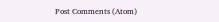Post Comments (Atom)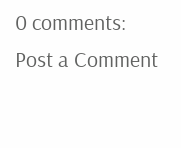0 comments:
Post a Comment